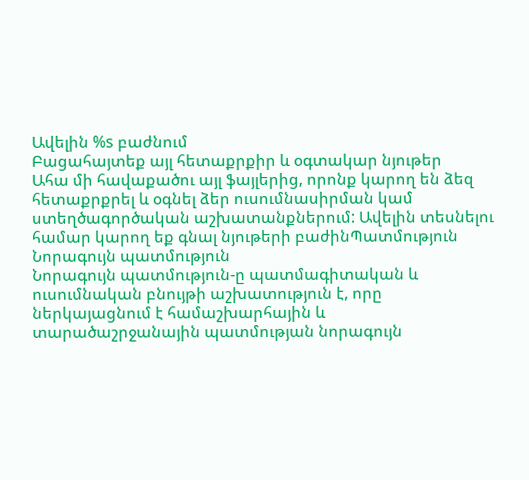Ավելին %s բաժնում
Բացահայտեք այլ հետաքրքիր և օգտակար նյութեր
Ահա մի հավաքածու այլ ֆայլերից, որոնք կարող են ձեզ հետաքրքրել և օգնել ձեր ուսումնասիրման կամ ստեղծագործական աշխատանքներում: Ավելին տեսնելու համար կարող եք գնալ նյութերի բաժինՊատմություն
Նորագույն պատմություն
Նորագույն պատմություն-ը պատմագիտական և ուսումնական բնույթի աշխատություն է, որը ներկայացնում է համաշխարհային և տարածաշրջանային պատմության նորագույն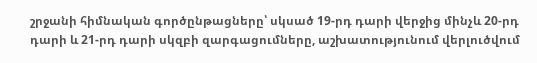շրջանի հիմնական գործընթացները՝ սկսած 19-րդ դարի վերջից մինչև 20-րդ դարի և 21-րդ դարի սկզբի զարգացումները, աշխատությունում վերլուծվում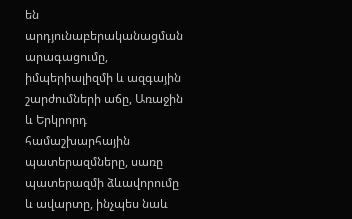են արդյունաբերականացման արագացումը, իմպերիալիզմի և ազգային շարժումների աճը, Առաջին և Երկրորդ համաշխարհային պատերազմները, սառը պատերազմի ձևավորումը և ավարտը, ինչպես նաև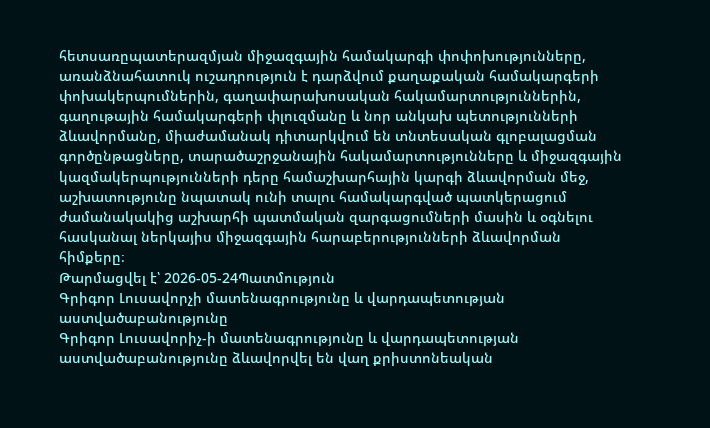հետսառըպատերազմյան միջազգային համակարգի փոփոխությունները, առանձնահատուկ ուշադրություն է դարձվում քաղաքական համակարգերի փոխակերպումներին, գաղափարախոսական հակամարտություններին, գաղութային համակարգերի փլուզմանը և նոր անկախ պետությունների ձևավորմանը, միաժամանակ դիտարկվում են տնտեսական գլոբալացման գործընթացները, տարածաշրջանային հակամարտությունները և միջազգային կազմակերպությունների դերը համաշխարհային կարգի ձևավորման մեջ, աշխատությունը նպատակ ունի տալու համակարգված պատկերացում ժամանակակից աշխարհի պատմական զարգացումների մասին և օգնելու հասկանալ ներկայիս միջազգային հարաբերությունների ձևավորման հիմքերը։
Թարմացվել է՝ 2026-05-24Պատմություն
Գրիգոր Լուսավորչի մատենագրությունը և վարդապետության աստվածաբանությունը
Գրիգոր Լուսավորիչ-ի մատենագրությունը և վարդապետության աստվածաբանությունը ձևավորվել են վաղ քրիստոնեական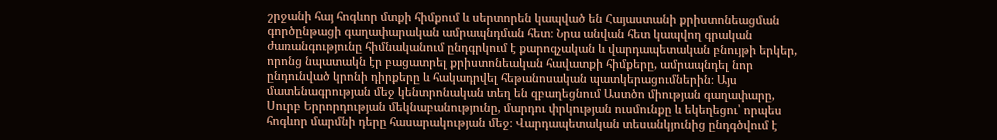շրջանի հայ հոգևոր մտքի հիմքում և սերտորեն կապված են Հայաստանի քրիստոնեացման գործընթացի գաղափարական ամրապնդման հետ։ Նրա անվան հետ կապվող գրական ժառանգությունը հիմնականում ընդգրկում է քարոզչական և վարդապետական բնույթի երկեր, որոնց նպատակն էր բացատրել քրիստոնեական հավատքի հիմքերը, ամրապնդել նոր ընդունված կրոնի դիրքերը և հակադրվել հեթանոսական պատկերացումներին։ Այս մատենագրության մեջ կենտրոնական տեղ են զբաղեցնում Աստծո միության գաղափարը, Սուրբ Երրորդության մեկնաբանությունը, մարդու փրկության ուսմունքը և եկեղեցու՝ որպես հոգևոր մարմնի դերը հասարակության մեջ։ Վարդապետական տեսանկյունից ընդգծվում է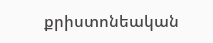քրիստոնեական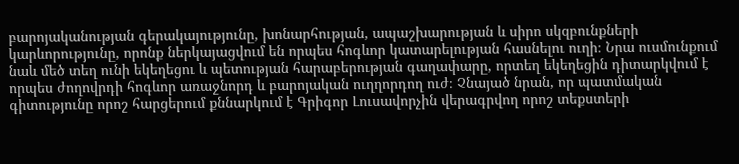բարոյականության գերակայությունը, խոնարհության, ապաշխարության և սիրո սկզբունքների կարևորությունը, որոնք ներկայացվում են որպես հոգևոր կատարելության հասնելու ուղի։ Նրա ուսմունքում նաև մեծ տեղ ունի եկեղեցու և պետության հարաբերության գաղափարը, որտեղ եկեղեցին դիտարկվում է որպես ժողովրդի հոգևոր առաջնորդ և բարոյական ուղղորդող ուժ։ Չնայած նրան, որ պատմական գիտությունը որոշ հարցերում քննարկում է Գրիգոր Լուսավորչին վերագրվող որոշ տեքստերի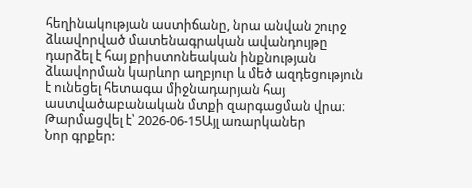հեղինակության աստիճանը, նրա անվան շուրջ ձևավորված մատենագրական ավանդույթը դարձել է հայ քրիստոնեական ինքնության ձևավորման կարևոր աղբյուր և մեծ ազդեցություն է ունեցել հետագա միջնադարյան հայ աստվածաբանական մտքի զարգացման վրա։
Թարմացվել է՝ 2026-06-15Այլ առարկաներ
Նոր գրքեր: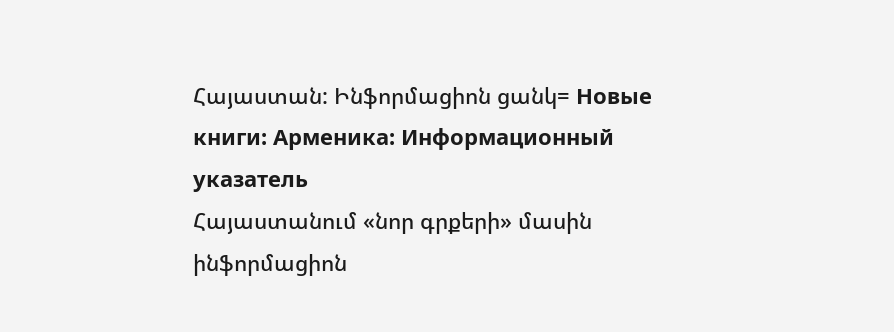Հայաստան: Ինֆորմացիոն ցանկ= Новые книги: Арменика: Информационный указатель
Հայաստանում «նոր գրքերի» մասին ինֆորմացիոն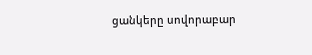ցանկերը սովորաբար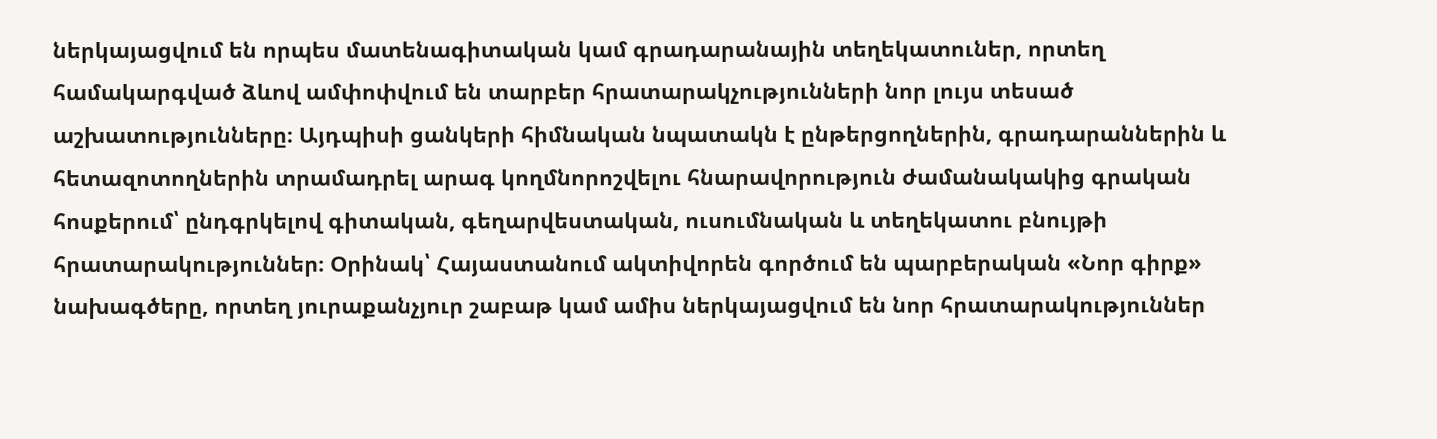ներկայացվում են որպես մատենագիտական կամ գրադարանային տեղեկատուներ, որտեղ համակարգված ձևով ամփոփվում են տարբեր հրատարակչությունների նոր լույս տեսած աշխատությունները։ Այդպիսի ցանկերի հիմնական նպատակն է ընթերցողներին, գրադարաններին և հետազոտողներին տրամադրել արագ կողմնորոշվելու հնարավորություն ժամանակակից գրական հոսքերում՝ ընդգրկելով գիտական, գեղարվեստական, ուսումնական և տեղեկատու բնույթի հրատարակություններ։ Օրինակ՝ Հայաստանում ակտիվորեն գործում են պարբերական «Նոր գիրք» նախագծերը, որտեղ յուրաքանչյուր շաբաթ կամ ամիս ներկայացվում են նոր հրատարակություններ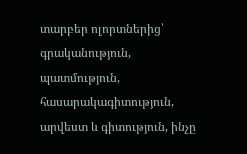տարբեր ոլորտներից՝ գրականություն, պատմություն, հասարակագիտություն, արվեստ և գիտություն, ինչը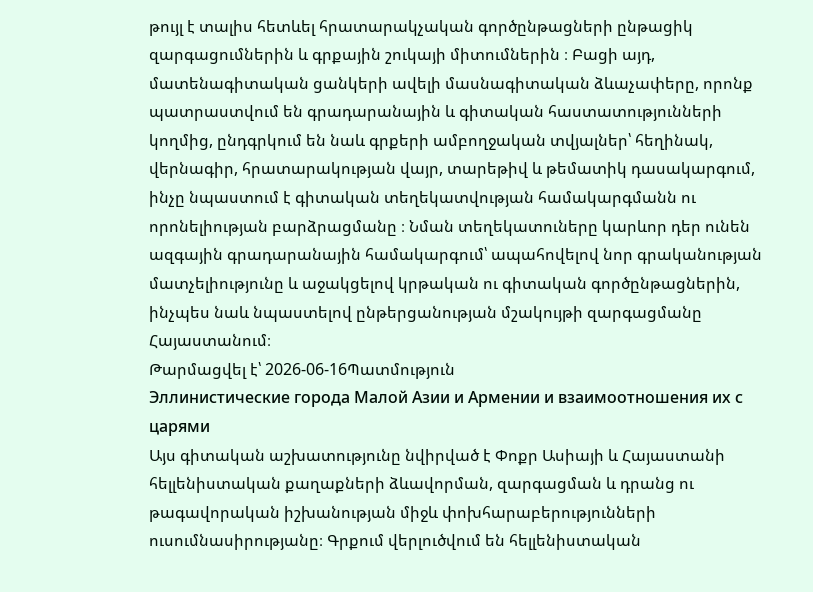թույլ է տալիս հետևել հրատարակչական գործընթացների ընթացիկ զարգացումներին և գրքային շուկայի միտումներին ։ Բացի այդ, մատենագիտական ցանկերի ավելի մասնագիտական ձևաչափերը, որոնք պատրաստվում են գրադարանային և գիտական հաստատությունների կողմից, ընդգրկում են նաև գրքերի ամբողջական տվյալներ՝ հեղինակ, վերնագիր, հրատարակության վայր, տարեթիվ և թեմատիկ դասակարգում, ինչը նպաստում է գիտական տեղեկատվության համակարգմանն ու որոնելիության բարձրացմանը ։ Նման տեղեկատուները կարևոր դեր ունեն ազգային գրադարանային համակարգում՝ ապահովելով նոր գրականության մատչելիությունը և աջակցելով կրթական ու գիտական գործընթացներին, ինչպես նաև նպաստելով ընթերցանության մշակույթի զարգացմանը Հայաստանում։
Թարմացվել է՝ 2026-06-16Պատմություն
Эллинистические города Малой Азии и Армении и взаимоотношения их с царями
Այս գիտական աշխատությունը նվիրված է Փոքր Ասիայի և Հայաստանի հելլենիստական քաղաքների ձևավորման, զարգացման և դրանց ու թագավորական իշխանության միջև փոխհարաբերությունների ուսումնասիրությանը։ Գրքում վերլուծվում են հելլենիստական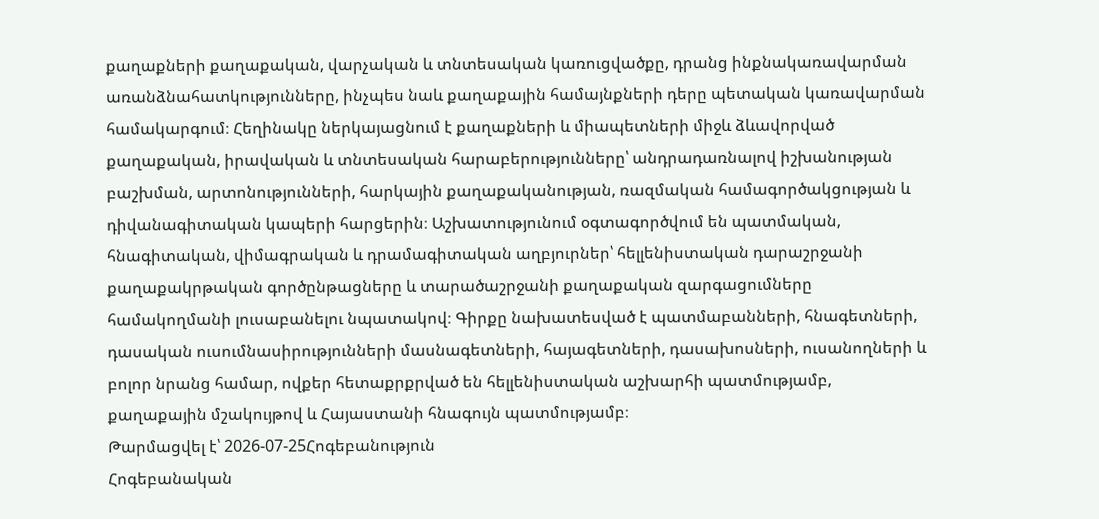քաղաքների քաղաքական, վարչական և տնտեսական կառուցվածքը, դրանց ինքնակառավարման առանձնահատկությունները, ինչպես նաև քաղաքային համայնքների դերը պետական կառավարման համակարգում։ Հեղինակը ներկայացնում է քաղաքների և միապետների միջև ձևավորված քաղաքական, իրավական և տնտեսական հարաբերությունները՝ անդրադառնալով իշխանության բաշխման, արտոնությունների, հարկային քաղաքականության, ռազմական համագործակցության և դիվանագիտական կապերի հարցերին։ Աշխատությունում օգտագործվում են պատմական, հնագիտական, վիմագրական և դրամագիտական աղբյուրներ՝ հելլենիստական դարաշրջանի քաղաքակրթական գործընթացները և տարածաշրջանի քաղաքական զարգացումները համակողմանի լուսաբանելու նպատակով։ Գիրքը նախատեսված է պատմաբանների, հնագետների, դասական ուսումնասիրությունների մասնագետների, հայագետների, դասախոսների, ուսանողների և բոլոր նրանց համար, ովքեր հետաքրքրված են հելլենիստական աշխարհի պատմությամբ, քաղաքային մշակույթով և Հայաստանի հնագույն պատմությամբ։
Թարմացվել է՝ 2026-07-25Հոգեբանություն
Հոգեբանական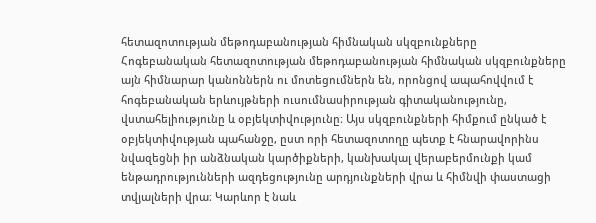հետազոտության մեթոդաբանության հիմնական սկզբունքները
Հոգեբանական հետազոտության մեթոդաբանության հիմնական սկզբունքները այն հիմնարար կանոններն ու մոտեցումներն են, որոնցով ապահովվում է հոգեբանական երևույթների ուսումնասիրության գիտականությունը, վստահելիությունը և օբյեկտիվությունը։ Այս սկզբունքների հիմքում ընկած է օբյեկտիվության պահանջը, ըստ որի հետազոտողը պետք է հնարավորինս նվազեցնի իր անձնական կարծիքների, կանխակալ վերաբերմունքի կամ ենթադրությունների ազդեցությունը արդյունքների վրա և հիմնվի փաստացի տվյալների վրա։ Կարևոր է նաև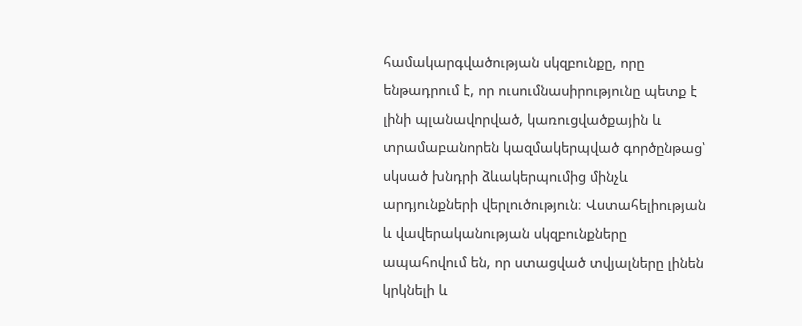համակարգվածության սկզբունքը, որը ենթադրում է, որ ուսումնասիրությունը պետք է լինի պլանավորված, կառուցվածքային և տրամաբանորեն կազմակերպված գործընթաց՝ սկսած խնդրի ձևակերպումից մինչև արդյունքների վերլուծություն։ Վստահելիության և վավերականության սկզբունքները ապահովում են, որ ստացված տվյալները լինեն կրկնելի և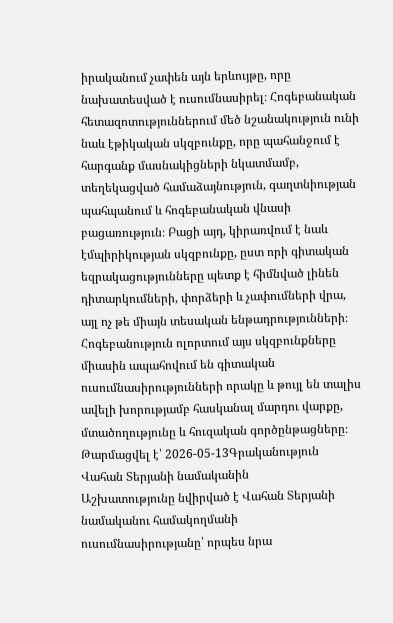իրականում չափեն այն երևույթը, որը նախատեսված է ուսումնասիրել։ Հոգեբանական հետազոտություններում մեծ նշանակություն ունի նաև էթիկական սկզբունքը, որը պահանջում է հարգանք մասնակիցների նկատմամբ, տեղեկացված համաձայնություն, գաղտնիության պահպանում և հոգեբանական վնասի բացառություն։ Բացի այդ, կիրառվում է նաև էմպիրիկության սկզբունքը, ըստ որի գիտական եզրակացությունները պետք է հիմնված լինեն դիտարկումների, փորձերի և չափումների վրա, այլ ոչ թե միայն տեսական ենթադրությունների։ Հոգեբանություն ոլորտում այս սկզբունքները միասին ապահովում են գիտական ուսումնասիրությունների որակը և թույլ են տալիս ավելի խորությամբ հասկանալ մարդու վարքը, մտածողությունը և հուզական գործընթացները։
Թարմացվել է՝ 2026-05-13Գրականություն
Վահան Տերյանի նամականին
Աշխատությունը նվիրված է Վահան Տերյանի նամականու համակողմանի ուսումնասիրությանը՝ որպես նրա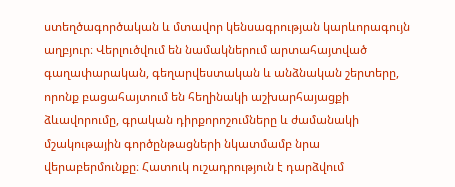ստեղծագործական և մտավոր կենսագրության կարևորագույն աղբյուր։ Վերլուծվում են նամակներում արտահայտված գաղափարական, գեղարվեստական և անձնական շերտերը, որոնք բացահայտում են հեղինակի աշխարհայացքի ձևավորումը, գրական դիրքորոշումները և ժամանակի մշակութային գործընթացների նկատմամբ նրա վերաբերմունքը։ Հատուկ ուշադրություն է դարձվում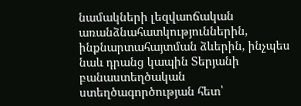նամակների լեզվաոճական առանձնահատկություններին, ինքնարտահայտման ձևերին, ինչպես նաև դրանց կապին Տերյանի բանաստեղծական ստեղծագործության հետ՝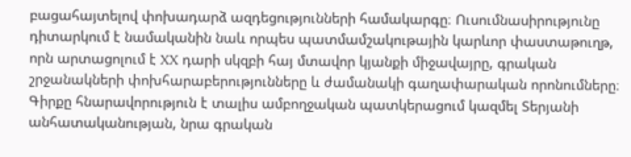բացահայտելով փոխադարձ ազդեցությունների համակարգը։ Ուսումնասիրությունը դիտարկում է նամականին նաև որպես պատմամշակութային կարևոր փաստաթուղթ, որն արտացոլում է XX դարի սկզբի հայ մտավոր կյանքի միջավայրը, գրական շրջանակների փոխհարաբերությունները և ժամանակի գաղափարական որոնումները։ Գիրքը հնարավորություն է տալիս ամբողջական պատկերացում կազմել Տերյանի անհատականության, նրա գրական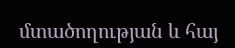մտածողության և հայ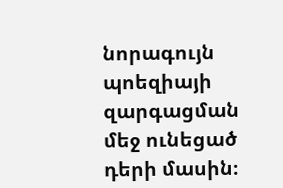նորագույն պոեզիայի զարգացման մեջ ունեցած դերի մասին։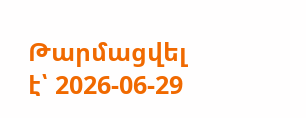Թարմացվել է՝ 2026-06-29